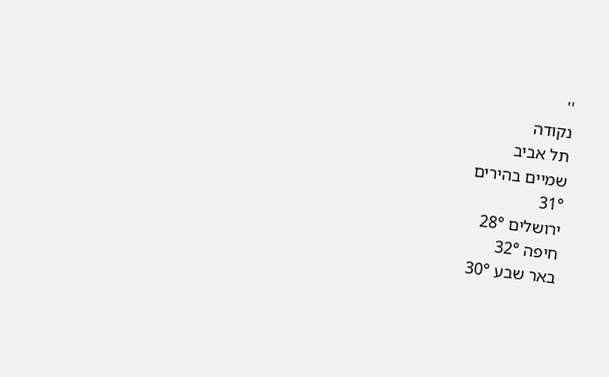''
נקודה
תל אביב
שמיים בהירים
31°
ירושלים 28°
חיפה 32°
באר שבע 30°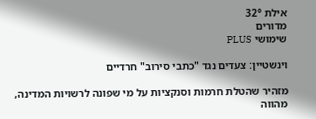אילת 32°
מדורים
שימושי PLUS

וינשטיין: צעדים נגד "כתבי סירוב" חרדיים

מזהיר שהטלת חרמות וסנקציות על מי שפונה לרשויות המדינה, מהווה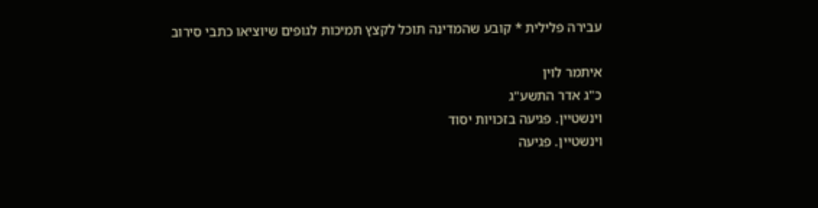עבירה פלילית * קובע שהמדינה תוכל לקצץ תמיכות לגופים שיוציאו כתבי סירוב

איתמר לוין
כ"ג אדר התשע"ג
וינשטיין. פגיעה בזכויות יסוד
וינשטיין. פגיעה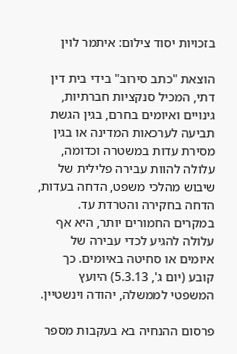בזכויות יסוד צילום: איתמר לוין

הוצאת "כתב סירוב" בידי בית דין דתי, המכיל סנקציות חברתיות, גינויים ואיומים בחרם, בגין הגשת תביעה לערכאות המדינה או בגין מסירת עדות במשטרה וכדומה, עלולה להוות עבירה פלילית של שיבוש מהלכי משפט, הדחה בעדות, הדחה בחקירה והטרדת עד. במקרים החמורים יותר, היא אף עלולה להגיע לכדי עבירה של איומים או סחיטה באיומים. כך קובע (יום ג', 5.3.13) היועץ המשפטי לממשלה, יהודה וינשטיין.

פרסום ההנחיה בא בעקבות מספר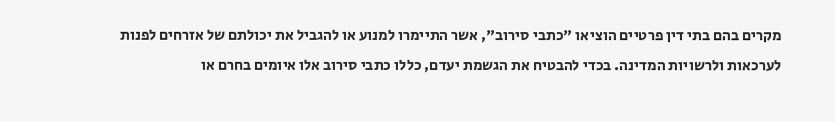מקרים בהם בתי דין פרטיים הוציאו "כתבי סירוב", אשר התיימרו למנוע או להגביל את יכולתם של אזרחים לפנות לערכאות ולרשויות המדינה. בכדי להבטיח את הגשמת יעדם, כללו כתבי סירוב אלו איומים בחרם או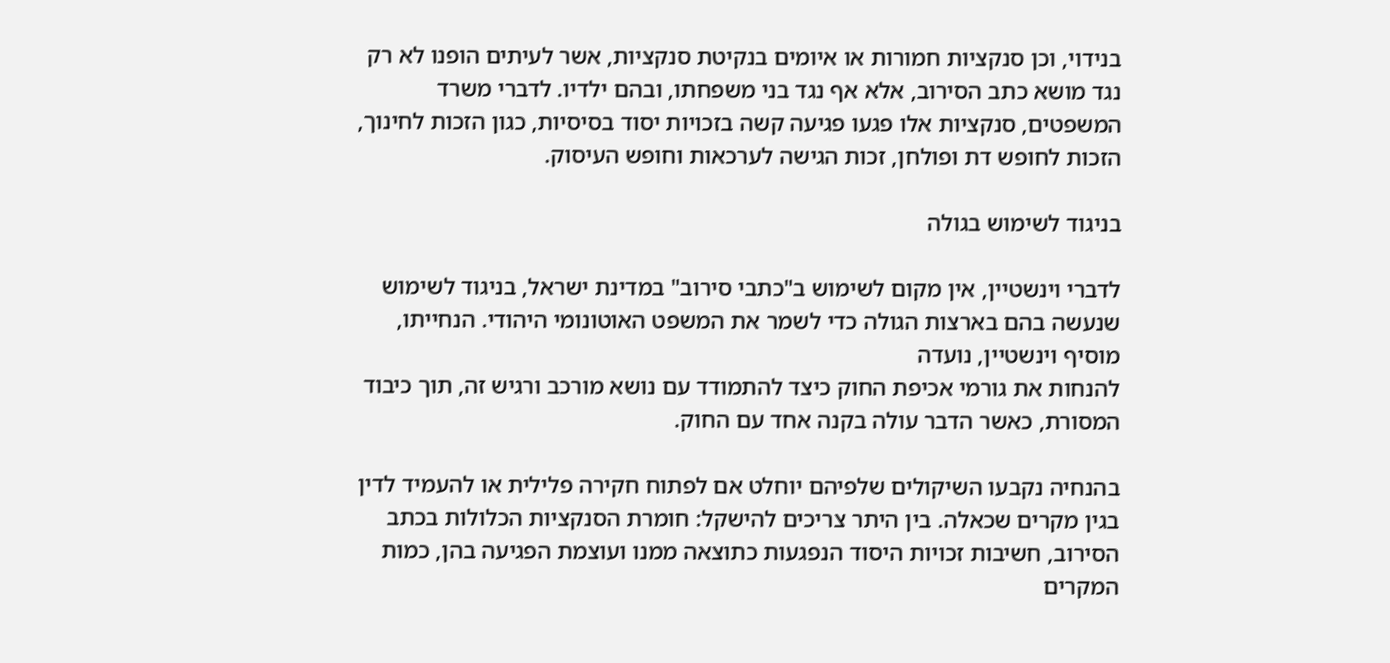בנידוי, וכן סנקציות חמורות או איומים בנקיטת סנקציות, אשר לעיתים הופנו לא רק נגד מושא כתב הסירוב, אלא אף נגד בני משפחתו, ובהם ילדיו. לדברי משרד המשפטים, סנקציות אלו פגעו פגיעה קשה בזכויות יסוד בסיסיות, כגון הזכות לחינוך, הזכות לחופש דת ופולחן, זכות הגישה לערכאות וחופש העיסוק.

בניגוד לשימוש בגולה

לדברי וינשטיין, אין מקום לשימוש ב"כתבי סירוב" במדינת ישראל, בניגוד לשימוש שנעשה בהם בארצות הגולה כדי לשמר את המשפט האוטונומי היהודי. הנחייתו, מוסיף וינשטיין, נועדה
להנחות את גורמי אכיפת החוק כיצד להתמודד עם נושא מורכב ורגיש זה, תוך כיבוד המסורת, כאשר הדבר עולה בקנה אחד עם החוק.

בהנחיה נקבעו השיקולים שלפיהם יוחלט אם לפתוח חקירה פלילית או להעמיד לדין בגין מקרים שכאלה. בין היתר צריכים להישקל: חומרת הסנקציות הכלולות בכתב הסירוב, חשיבות זכויות היסוד הנפגעות כתוצאה ממנו ועוצמת הפגיעה בהן, כמות המקרים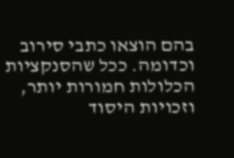בהם הוצאו כתבי סירוב וכדומה. ככל שהסנקציות הכלולות חמורות יותר, וזכויות היסוד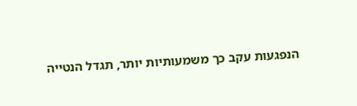הנפגעות עקב כך משמעותיות יותר, תגדל הנטייה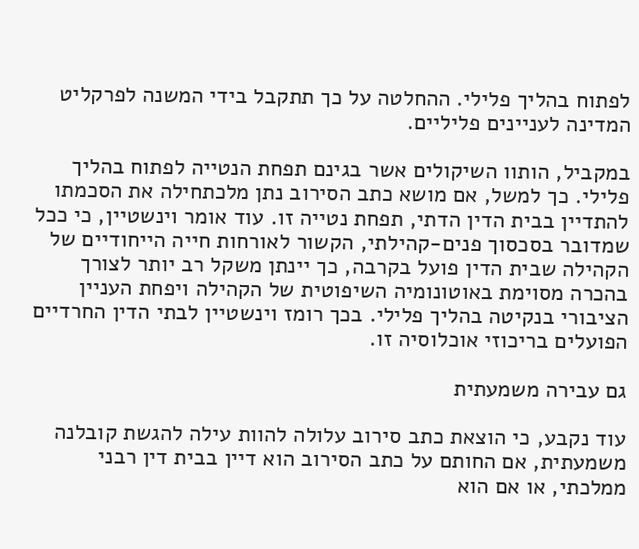לפתוח בהליך פלילי. ההחלטה על כך תתקבל בידי המשנה לפרקליט המדינה לעניינים פליליים.

במקביל, הותוו השיקולים אשר בגינם תפחת הנטייה לפתוח בהליך פלילי. כך למשל, אם מושא כתב הסירוב נתן מלכתחילה את הסכמתו להתדיין בבית הדין הדתי, תפחת נטייה זו. עוד אומר וינשטיין, כי ככל שמדובר בסכסוך פנים-קהילתי, הקשור לאורחות חייה הייחודיים של הקהילה שבית הדין פועל בקרבה, כך יינתן משקל רב יותר לצורך בהכרה מסוימת באוטונומיה השיפוטית של הקהילה ויפחת העניין הציבורי בנקיטה בהליך פלילי. בכך רומז וינשטיין לבתי הדין החרדיים הפועלים בריכוזי אוכלוסיה זו.

גם עבירה משמעתית

עוד נקבע, כי הוצאת כתב סירוב עלולה להוות עילה להגשת קובלנה משמעתית, אם החותם על כתב הסירוב הוא דיין בבית דין רבני ממלכתי, או אם הוא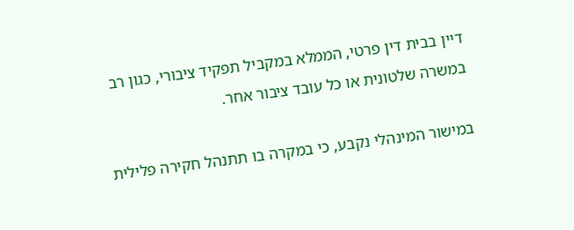דיין בבית דין פרטי, הממלא במקביל תפקיד ציבורי, כגון רב במשרה שלטונית או כל עובד ציבור אחר.

במישור המינהלי נקבע, כי במקרה בו תתנהל חקירה פלילית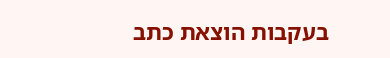בעקבות הוצאת כתב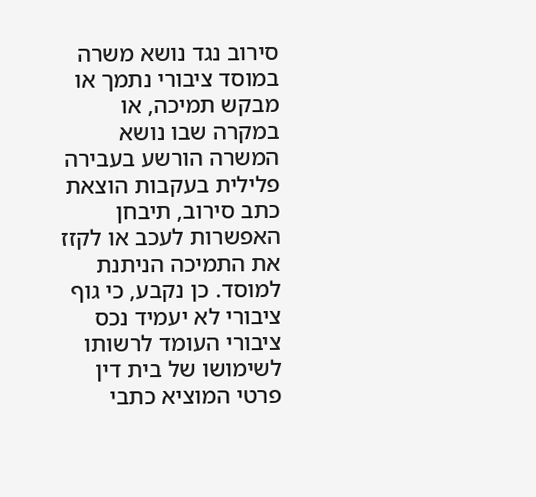סירוב נגד נושא משרה במוסד ציבורי נתמך או מבקש תמיכה, או במקרה שבו נושא המשרה הורשע בעבירה פלילית בעקבות הוצאת כתב סירוב, תיבחן האפשרות לעכב או לקזז את התמיכה הניתנת למוסד. כן נקבע, כי גוף ציבורי לא יעמיד נכס ציבורי העומד לרשותו לשימושו של בית דין פרטי המוציא כתבי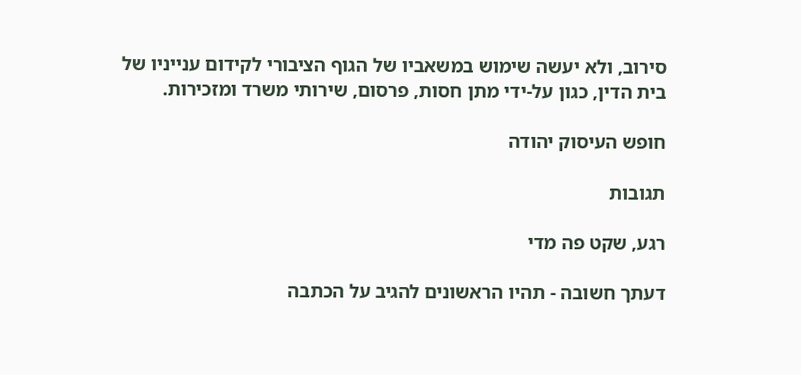סירוב, ולא יעשה שימוש במשאביו של הגוף הציבורי לקידום ענייניו של בית הדין, כגון על-ידי מתן חסות, פרסום, שירותי משרד ומזכירות.

חופש העיסוק יהודה

תגובות

רגע, שקט פה מדי

דעתך חשובה - תהיו הראשונים להגיב על הכתבה